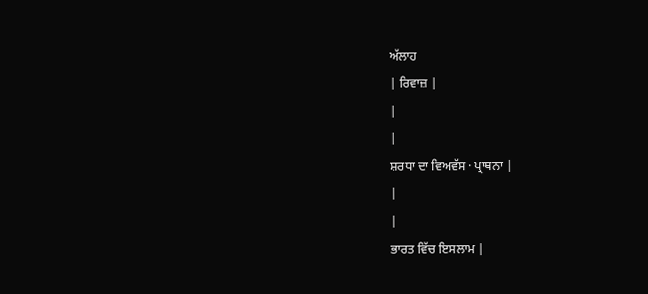ਅੱਲਾਹ
| ਰਿਵਾਜ਼ |
|
|
ਸ਼ਰਧਾ ਦਾ ਵਿਅਵੱਸ · ਪ੍ਰਾਥਨਾ |
|
|
ਭਾਰਤ ਵਿੱਚ ਇਸਲਾਮ |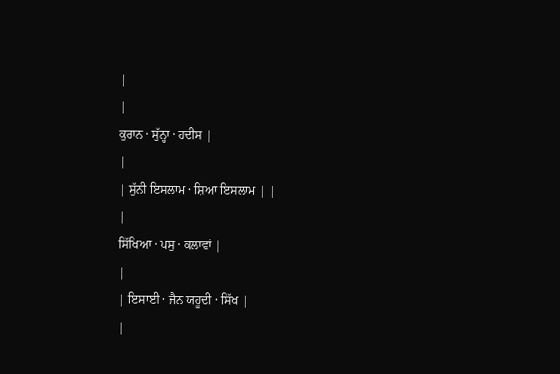|
|
ਕੁਰਾਨ · ਸੁੱਨ੍ਹਾ · ਹਦੀਸ |
|
| ਸੁੱਨੀ ਇਸਲਾਮ · ਸ਼ਿਆ ਇਸਲਾਮ | |
|
ਸਿੱਖਿਆ · ਪਸੁ · ਕਲਾਵਾਂ |
|
| ਇਸਾਈ · ਜੈਨ ਯਹੂਦੀ · ਸਿੱਖ |
|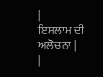|
ਇਸਲਾਮ ਦੀ ਅਲੋਚਨਾ |
|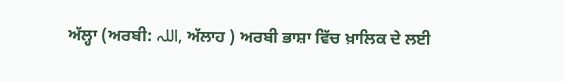ਅੱਲ੍ਹਾ (ਅਰਬੀ: اللہ, ਅੱਲਾਹ ) ਅਰਬੀ ਭਾਸ਼ਾ ਵਿੱਚ ਖ਼ਾਲਿਕ ਦੇ ਲਈ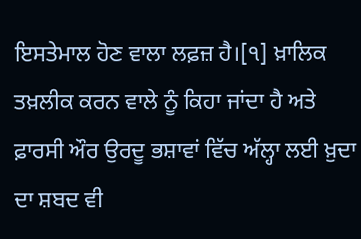ਇਸਤੇਮਾਲ ਹੋਣ ਵਾਲਾ ਲਫ਼ਜ਼ ਹੈ।[੧] ਖ਼ਾਲਿਕ ਤਖ਼ਲੀਕ ਕਰਨ ਵਾਲੇ ਨੂੰ ਕਿਹਾ ਜਾਂਦਾ ਹੈ ਅਤੇ ਫ਼ਾਰਸੀ ਔਰ ਉਰਦੂ ਭਸ਼ਾਵਾਂ ਵਿੱਚ ਅੱਲ੍ਹਾ ਲਈ ਖ਼ੁਦਾ ਦਾ ਸ਼ਬਦ ਵੀ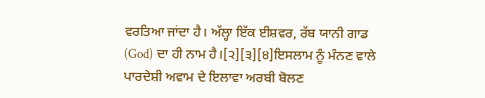ਵਰਤਿਆ ਜਾਂਦਾ ਹੈ। ਅੱਲ੍ਹਾ ਇੱਕ ਈਸ਼ਵਰ, ਰੱਬ ਯਾਨੀ ਗਾਡ (God) ਦਾ ਹੀ ਨਾਮ ਹੈ।[੨][੩][੪]ਇਸਲਾਮ ਨੂੰ ਮੰਨਣ ਵਾਲੇ ਪਾਰਦੇਸ਼ੀ ਅਵਾਮ ਦੇ ਇਲਾਵਾ ਅਰਬੀ ਬੋਲਣ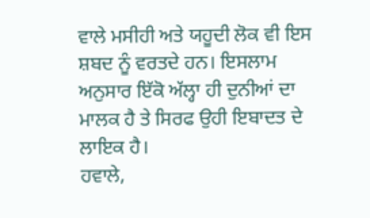ਵਾਲੇ ਮਸੀਹੀ ਅਤੇ ਯਹੂਦੀ ਲੋਕ ਵੀ ਇਸ ਸ਼ਬਦ ਨੂੰ ਵਰਤਦੇ ਹਨ। ਇਸਲਾਮ ਅਨੁਸਾਰ ਇੱਕੋ ਅੱਲ੍ਹਾ ਹੀ ਦੁਨੀਆਂ ਦਾ ਮਾਲਕ ਹੈ ਤੇ ਸਿਰਫ ਉਹੀ ਇਬਾਦਤ ਦੇ ਲਾਇਕ ਹੈ।
ਹਵਾਲੇ,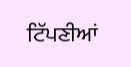ਟਿੱਪਣੀਆਂ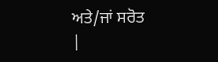ਅਤੇ/ਜਾਂ ਸਰੋਤ
|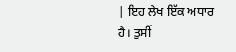| ਇਹ ਲੇਖ ਇੱਕ ਅਧਾਰ ਹੈ। ਤੁਸੀਂ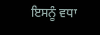ਇਸਨੂੰ ਵਧਾ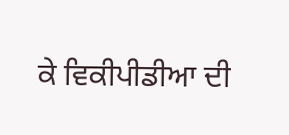ਕੇ ਵਿਕੀਪੀਡੀਆ ਦੀ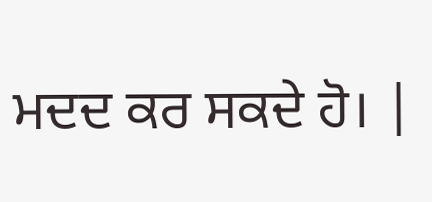ਮਦਦ ਕਰ ਸਕਦੇ ਹੋ। |